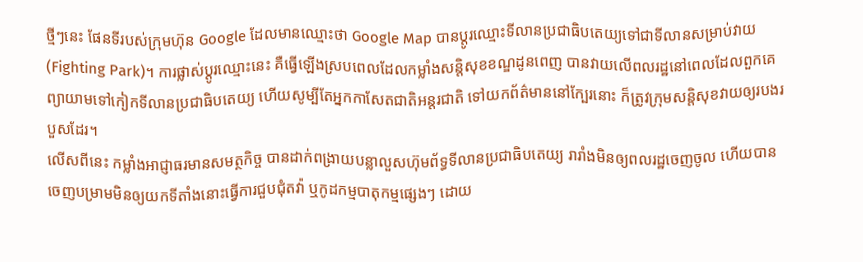ថ្មីៗនេះ ផែនទីរបស់ក្រុមហ៊ុន Google ដែលមានឈ្មោះថា Google Map បានប្ដូរឈ្មោះទីលានប្រជាធិបតេយ្យទៅជាទីលានសម្រាប់វាយ (Fighting Park)។ ការផ្លាស់ប្ដូរឈ្មោះនេះ គឺធ្វើឡើងស្របពេលដែលកម្លាំងសន្តិសុខខណ្ឌដូនពេញ បានវាយលើពលរដ្ឋនៅពេលដែលពួកគេព្យាយាមទៅកៀកទីលានប្រជាធិបតេយ្យ ហើយសូម្បីតែអ្នកកាសែតជាតិអន្តរជាតិ ទៅយកព័ត៌មាននៅក្បែរនោះ ក៏ត្រូវក្រុមសន្តិសុខវាយឲ្យរបងរបួសដែរ។
លើសពីនេះ កម្លាំងអាជ្ញាធរមានសមត្ថកិច្ច បានដាក់ពង្រាយបន្លាលួសហ៊ុមព័ទ្ធទីលានប្រជាធិបតេយ្យ រារាំងមិនឲ្យពលរដ្ឋចេញចូល ហើយបានចេញបម្រាមមិនឲ្យយកទីតាំងនោះធ្វើការជួបជុំតវ៉ា ឬកូដកម្មបាតុកម្មផ្សេងៗ ដោយ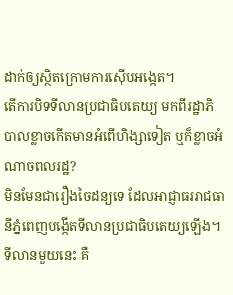ដាក់ឲ្យស្ថិតក្រោមការស៊ើបអង្កេត។
តើការបិទទីលានប្រជាធិបតេយ្យ មកពីរដ្ឋាភិបាលខ្លាចកើតមានអំពើហិង្សាទៀត ឬក៏ខ្លាចអំណាចពលរដ្ឋ?
មិនមែនជារឿងចៃដន្យទេ ដែលអាជ្ញាធររាជធានីភ្នំពេញបង្កើតទីលានប្រជាធិបតេយ្យឡើង។ ទីលានមួយនេះ គឺ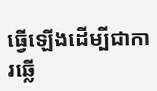ធ្វើឡើងដើម្បីជាការឆ្លើ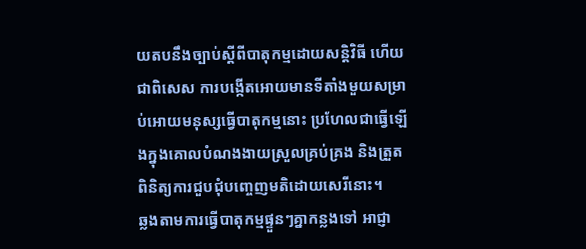យតបនឹងច្បាប់ស្ដីពីបាតុកម្មដោយសន្តិវិធី ហើយជាពិសេស ការបង្កើតអោយមានទីតាំងមួយសម្រាប់អោយមនុស្សធ្វើបាតុកម្មនោះ ប្រហែលជាធ្វើឡើងក្នុងគោលបំណងងាយស្រួលគ្រប់គ្រង និងត្រួតពិនិត្យការជួបជុំបញ្ចេញមតិដោយសេរីនោះ។
ឆ្លងតាមការធ្វើបាតុកម្មផ្ទួនៗគ្នាកន្លងទៅ អាជ្ញា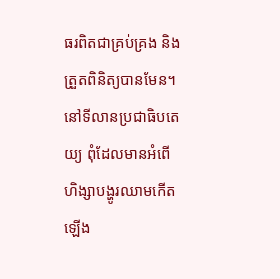ធរពិតជាគ្រប់គ្រង និងត្រួតពិនិត្យបានមែន។ នៅទីលានប្រជាធិបតេយ្យ ពុំដែលមានអំពើហិង្សាបង្ហូរឈាមកើតឡើង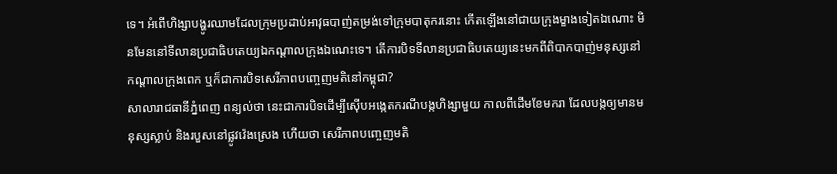ទេ។ អំពើហិង្សាបង្ហូរឈាមដែលក្រុមប្រដាប់អាវុធបាញ់តម្រង់ទៅក្រុមបាតុករនោះ កើតឡើងនៅជាយក្រុងម្ខាងទៀតឯណោះ មិនមែននៅទីលានប្រជាធិបតេយ្យឯកណ្ដាលក្រុងឯណេះទេ។ តើការបិទទីលានប្រជាធិបតេយ្យនេះមកពីពិបាកបាញ់មនុស្សនៅកណ្ដាលក្រុងពេក ឬក៏ជាការបិទសេរីភាពបញ្ចេញមតិនៅកម្ពុជា?
សាលារាជធានីភ្នំពេញ ពន្យល់ថា នេះជាការបិទដើម្បីស៊ើបអង្កេតករណីបង្កហិង្សាមួយ កាលពីដើមខែមករា ដែលបង្កឲ្យមានមនុស្សស្លាប់ និងរបួសនៅផ្លូវវ៉េងស្រេង ហើយថា សេរីភាពបញ្ចេញមតិ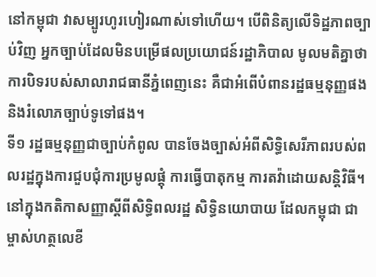នៅកម្ពុជា វាសម្បូរហូរហៀរណាស់ទៅហើយ។ បើពិនិត្យលើទិដ្ឋភាពច្បាប់វិញ អ្នកច្បាប់ដែលមិនបម្រើផលប្រយោជន៍រដ្ឋាភិបាល មូលមតិគ្នាថា ការបិទរបស់សាលារាជធានីភ្នំពេញនេះ គឺជាអំពើបំពានរដ្ឋធម្មនុញ្ញផង និងរំលោភច្បាប់ទូទៅផង។
ទី១ រដ្ឋធម្មនុញ្ញជាច្បាប់កំពូល បានចែងច្បាស់អំពីសិទ្ធិសេរីភាពរបស់ពលរដ្ឋក្នុងការជួបជុំការប្រមូលផ្តុំ ការធ្វើបាតុកម្ម ការតវ៉ាដោយសន្តិវិធី។ នៅក្នុងកតិកាសញ្ញាស្ដីពីសិទ្ធិពលរដ្ឋ សិទ្ធិនយោបាយ ដែលកម្ពុជា ជាម្ចាស់ហត្ថលេខី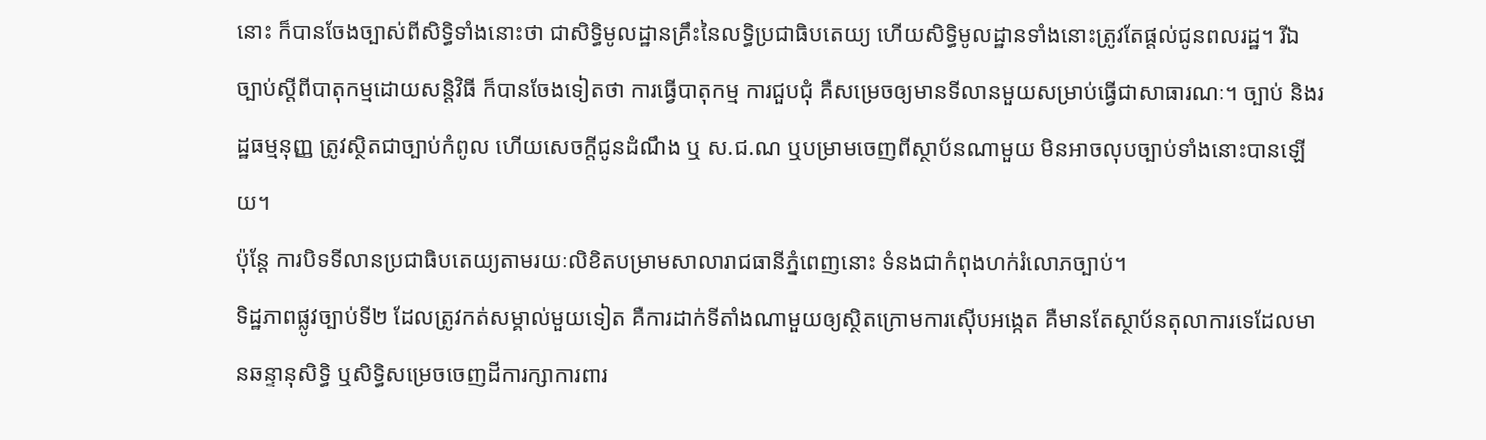នោះ ក៏បានចែងច្បាស់ពីសិទ្ធិទាំងនោះថា ជាសិទ្ធិមូលដ្ឋានគ្រឹះនៃលទ្ធិប្រជាធិបតេយ្យ ហើយសិទ្ធិមូលដ្ឋានទាំងនោះត្រូវតែផ្តល់ជូនពលរដ្ឋ។ រីឯច្បាប់ស្ដីពីបាតុកម្មដោយសន្តិវិធី ក៏បានចែងទៀតថា ការធ្វើបាតុកម្ម ការជួបជុំ គឺសម្រេចឲ្យមានទីលានមួយសម្រាប់ធ្វើជាសាធារណៈ។ ច្បាប់ និងរដ្ឋធម្មនុញ្ញ ត្រូវស្ថិតជាច្បាប់កំពូល ហើយសេចក្តីជូនដំណឹង ឬ ស.ជ.ណ ឬបម្រាមចេញពីស្ថាប័នណាមួយ មិនអាចលុបច្បាប់ទាំងនោះបានឡើយ។
ប៉ុន្តែ ការបិទទីលានប្រជាធិបតេយ្យតាមរយៈលិខិតបម្រាមសាលារាជធានីភ្នំពេញនោះ ទំនងជាកំពុងហក់រំលោភច្បាប់។
ទិដ្ឋភាពផ្លូវច្បាប់ទី២ ដែលត្រូវកត់សម្គាល់មួយទៀត គឺការដាក់ទីតាំងណាមួយឲ្យស្ថិតក្រោមការស៊ើបអង្កេត គឺមានតែស្ថាប័នតុលាការទេដែលមានឆន្ទានុសិទ្ធិ ឬសិទ្ធិសម្រេចចេញដីការក្សាការពារ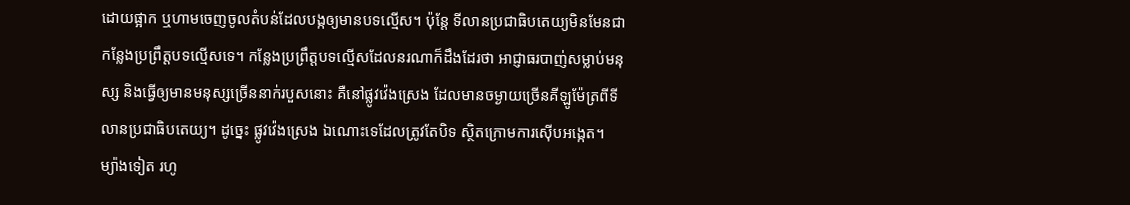ដោយផ្អាក ឬហាមចេញចូលតំបន់ដែលបង្កឲ្យមានបទល្មើស។ ប៉ុន្តែ ទីលានប្រជាធិបតេយ្យមិនមែនជាកន្លែងប្រព្រឹត្តបទល្មើសទេ។ កន្លែងប្រព្រឹត្តបទល្មើសដែលនរណាក៏ដឹងដែរថា អាជ្ញាធរបាញ់សម្លាប់មនុស្ស និងធ្វើឲ្យមានមនុស្សច្រើននាក់របួសនោះ គឺនៅផ្លូវវ៉េងស្រេង ដែលមានចម្ងាយច្រើនគីឡូម៉ែត្រពីទីលានប្រជាធិបតេយ្យ។ ដូច្នេះ ផ្លូវវ៉េងស្រេង ឯណោះទេដែលត្រូវតែបិទ ស្ថិតក្រោមការស៊ើបអង្កេត។
ម្យ៉ាងទៀត រហូ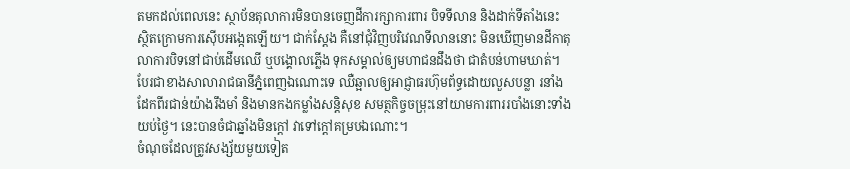តមកដល់ពេលនេះ ស្ថាប័នតុលាការមិនបានចេញដីការក្សាការពារ បិទទីលាន និងដាក់ទីតាំងនេះ ស្ថិតក្រោមការស៊ើបអង្កេតឡើយ។ ជាក់ស្តែង គឺនៅជុំវិញបរិវេណទីលាននោះ មិនឃើញមានដីកាតុលាការបិទនៅជាប់ដើមឈើ ឬបង្គោលភ្លើង ទុកសម្គាល់ឲ្យមហាជនដឹងថា ជាតំបន់ហាមឃាត់។ បែរជាខាងសាលារាជធានីភ្នំពេញឯណោះទេ ឈឺឆ្អាលឲ្យអាជ្ញាធរហ៊ុមព័ទ្ធដោយលួសបន្លា រនាំងដែកពីរជាន់យ៉ាងរឹងមាំ និងមានកងកម្លាំងសន្តិសុខ សមត្ថកិច្ចចម្រុះនៅយាមការពាររបាំងនោះទាំងយប់ថ្ងៃ។ នេះបានចំជាឆ្នាំងមិនក្តៅ វាទៅក្តៅគម្របឯណោះ។
ចំណុចដែលត្រូវសង្ស័យមួយទៀត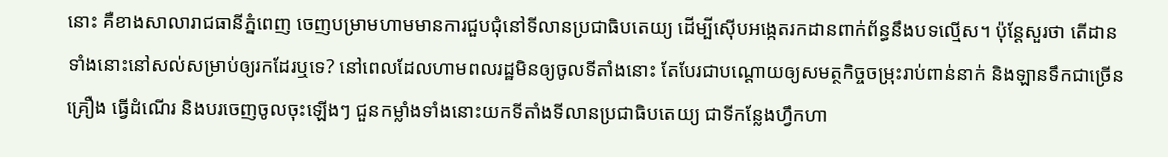នោះ គឺខាងសាលារាជធានីភ្នំពេញ ចេញបម្រាមហាមមានការជួបជុំនៅទីលានប្រជាធិបតេយ្យ ដើម្បីស៊ើបអង្កេតរកដានពាក់ព័ន្ធនឹងបទល្មើស។ ប៉ុន្តែសួរថា តើដានទាំងនោះនៅសល់សម្រាប់ឲ្យរកដែរឬទេ? នៅពេលដែលហាមពលរដ្ឋមិនឲ្យចូលទីតាំងនោះ តែបែរជាបណ្តោយឲ្យសមត្ថកិច្ចចម្រុះរាប់ពាន់នាក់ និងឡានទឹកជាច្រើនគ្រឿង ធ្វើដំណើរ និងបរចេញចូលចុះឡើងៗ ជួនកម្លាំងទាំងនោះយកទីតាំងទីលានប្រជាធិបតេយ្យ ជាទីកន្លែងហ្វឹកហា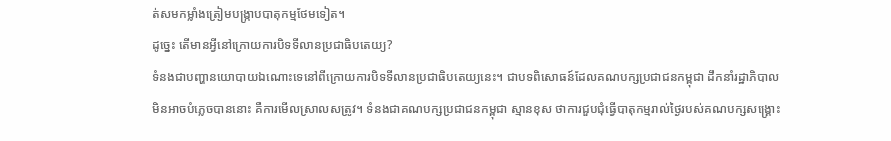ត់សមកម្លាំងត្រៀមបង្ក្រាបបាតុកម្មថែមទៀត។
ដូច្នេះ តើមានអ្វីនៅក្រោយការបិទទីលានប្រជាធិបតេយ្យ?
ទំនងជាបញ្ហានយោបាយឯណោះទេនៅពីក្រោយការបិទទីលានប្រជាធិបតេយ្យនេះ។ ជាបទពិសោធន៍ដែលគណបក្សប្រជាជនកម្ពុជា ដឹកនាំរដ្ឋាភិបាលមិនអាចបំភ្លេចបាននោះ គឺការមើលស្រាលសត្រូវ។ ទំនងជាគណបក្សប្រជាជនកម្ពុជា ស្មានខុស ថាការជួបជុំធ្វើបាតុកម្មរាល់ថ្ងៃរបស់គណបក្សសង្គ្រោះ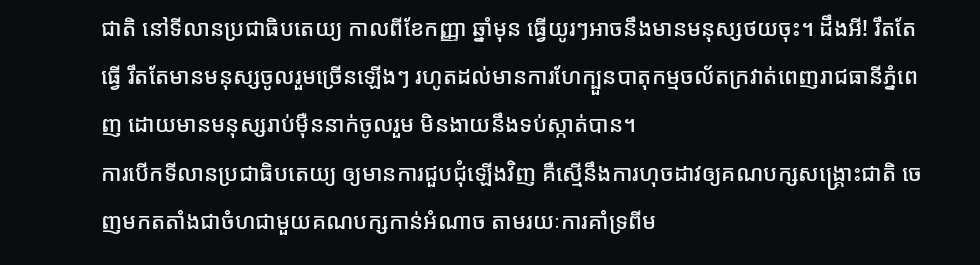ជាតិ នៅទីលានប្រជាធិបតេយ្យ កាលពីខែកញ្ញា ឆ្នាំមុន ធ្វើយូរៗអាចនឹងមានមនុស្សថយចុះ។ ដឹងអី! រឹតតែធ្វើ រឹតតែមានមនុស្សចូលរួមច្រើនឡើងៗ រហូតដល់មានការហែក្បួនបាតុកម្មចល័តក្រវាត់ពេញរាជធានីភ្នំពេញ ដោយមានមនុស្សរាប់ម៉ឺននាក់ចូលរួម មិនងាយនឹងទប់ស្កាត់បាន។
ការបើកទីលានប្រជាធិបតេយ្យ ឲ្យមានការជួបជុំឡើងវិញ គឺស្មើនឹងការហុចដាវឲ្យគណបក្សសង្គ្រោះជាតិ ចេញមកតតាំងជាចំហជាមួយគណបក្សកាន់អំណាច តាមរយៈការគាំទ្រពីម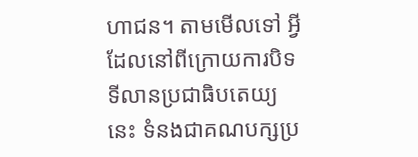ហាជន។ តាមមើលទៅ អ្វីដែលនៅពីក្រោយការបិទទីលានប្រជាធិបតេយ្យនេះ ទំនងជាគណបក្សប្រ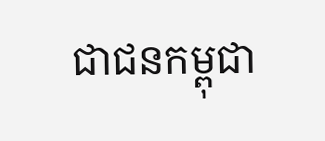ជាជនកម្ពុជា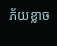ភ័យខ្លាច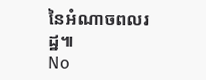នៃអំណាចពលរដ្ឋ៕
No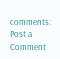comments:
Post a Comment